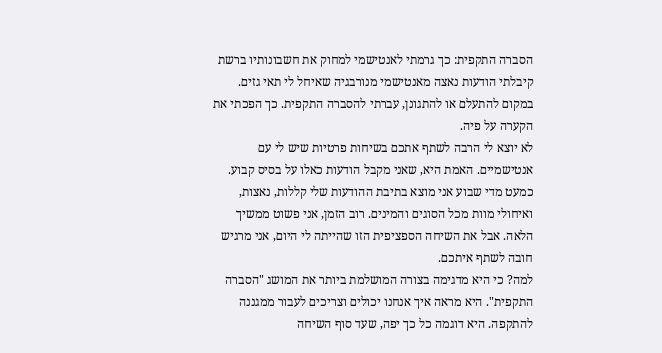הסברה התקפית: כך גרמתי לאנטישמי למחוק את חשבונותיו ברשת
קיבלתי הודעות נאצה מאנטישמי מנורבגיה שאיחל לי תאי גזים. במקום להתעלם או להתגונן, עברתי להסברה התקפית. כך הפכתי את הקערה על פיה.
לא יוצא לי הרבה לשתף אתכם בשיחות פרטיות שיש לי עם אנטישמיים. האמת היא, שאני מקבל הודעות כאלו על בסיס קבוע. כמעט מדי שבוע אני מוצא בתיבת ההודעות שלי קללות, נאצות, ואיחולי מוות מכל הסוגים והמינים. רוב הזמן, אני פשוט ממשיך הלאה. אבל את השיחה הספציפית הזו שהייתה לי היום, אני מרגיש חובה לשתף איתכם.
למה? כי היא מדגימה בצורה המושלמת ביותר את המושג "הסברה התקפית". היא מראה איך אנחנו יכולים וצריכים לעבור ממגננה להתקפה. היא דוגמה כל כך יפה, שעד סוף השיחה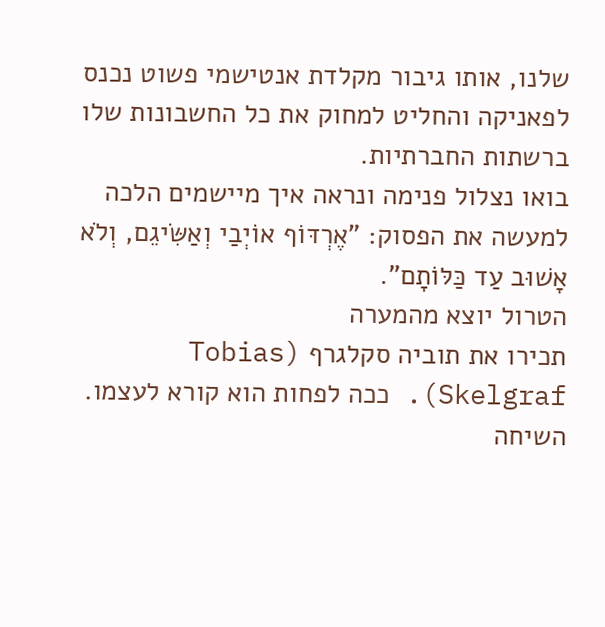שלנו, אותו גיבור מקלדת אנטישמי פשוט נכנס לפאניקה והחליט למחוק את כל החשבונות שלו ברשתות החברתיות.
בואו נצלול פנימה ונראה איך מיישמים הלכה למעשה את הפסוק: "אֶרְדּוֹף אוֹיְבַי וְאַשִּׂיגֵם, וְלֹא אָשׁוּב עַד כַּלּוֹתָם".
הטרול יוצא מהמערה
תכירו את תוביה סקלגרף (Tobias Skelgraf). ככה לפחות הוא קורא לעצמו. השיחה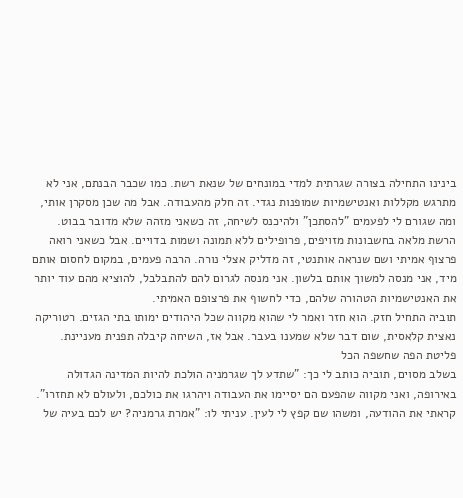בינינו התחילה בצורה שגרתית למדי במונחים של שנאת רשת. כמו שכבר הבנתם, אני לא מתרגש מקללות ואנטישמיות שמופנות נגדי. זה חלק מהעבודה. אבל מה שכן מסקרן אותי, ומה שגורם לי לפעמים "להסתכן" ולהיכנס לשיחה, זה כשאני מזהה שלא מדובר בבוט.
הרשת מלאה בחשבונות מזויפים, פרופילים ללא תמונה ושמות בדויים. אבל כשאני רואה פרצוף אמיתי ושם שנראה אותנטי, זה מדליק אצלי נורה. הרבה פעמים, במקום לחסום אותם מיד, אני מנסה למשוך אותם בלשון. אני מנסה לגרום להם להתבלבל, להוציא מהם עוד יותר את האנטישמיות הטהורה שלהם, כדי לחשוף את פרצופם האמיתי.
תוביה התחיל חזק. הוא חזר ואמר לי שהוא מקווה שכל היהודים ימותו בתי הגזים. רטוריקה נאצית קלאסית, שום דבר שלא שמענו בעבר. אבל אז, השיחה קיבלה תפנית מעניינת.
פליטת הפה שחשפה הכל
בשלב מסוים, תוביה כותב לי כך: "שתדע לך שגרמניה הולכת להיות המדינה הגדולה באירופה, ואני מקווה שהפעם הם יסיימו את העבודה ויהרגו את כולכם, ולעולם לא תחזרו".
קראתי את ההודעה, ומשהו שם קפץ לי לעין. עניתי לו: "אמרת גרמניה? יש לכם בעיה של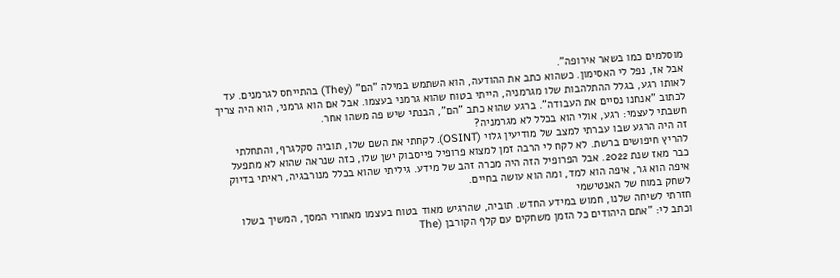מוסלמים כמו בשאר אירופה".
אבל אז, נפל לי האסימון. כשהוא כתב את ההודעה, הוא השתמש במילה "הם" (They) בהתייחס לגרמנים. עד לאותו רגע, בגלל ההתלהבות שלו מגרמניה, הייתי בטוח שהוא גרמני בעצמו. אבל אם הוא גרמני, הוא היה צריך לכתוב "אנחנו נסיים את העבודה". ברגע שהוא כתב "הם", הבנתי שיש פה משהו אחר.
חשבתי לעצמי: רגע, אולי הוא בכלל לא מגרמניה?
זה היה הרגע שבו עברתי למצב של מודיעין גלוי (OSINT). לקחתי את השם שלו, תוביה סקלגרף, והתחלתי להריץ חיפושים ברשת. לא לקח לי הרבה זמן למצוא פרופיל פייסבוק ישן שלו, כזה שנראה שהוא לא מתפעל כבר מאז שנת 2022. אבל הפרופיל הזה היה מכרה זהב של מידע. גיליתי שהוא בכלל מנורבגיה, ראיתי בדיוק איפה הוא גר, איפה הוא למד, ומה הוא עושה בחיים.
לשחק במוח של האנטישמי
חזרתי לשיחה שלנו, חמוש במידע החדש. תוביה, שהרגיש מאוד בטוח בעצמו מאחורי המסך, המשיך בשלו וכתב לי: "אתם היהודים כל הזמן משחקים עם קלף הקורבן (The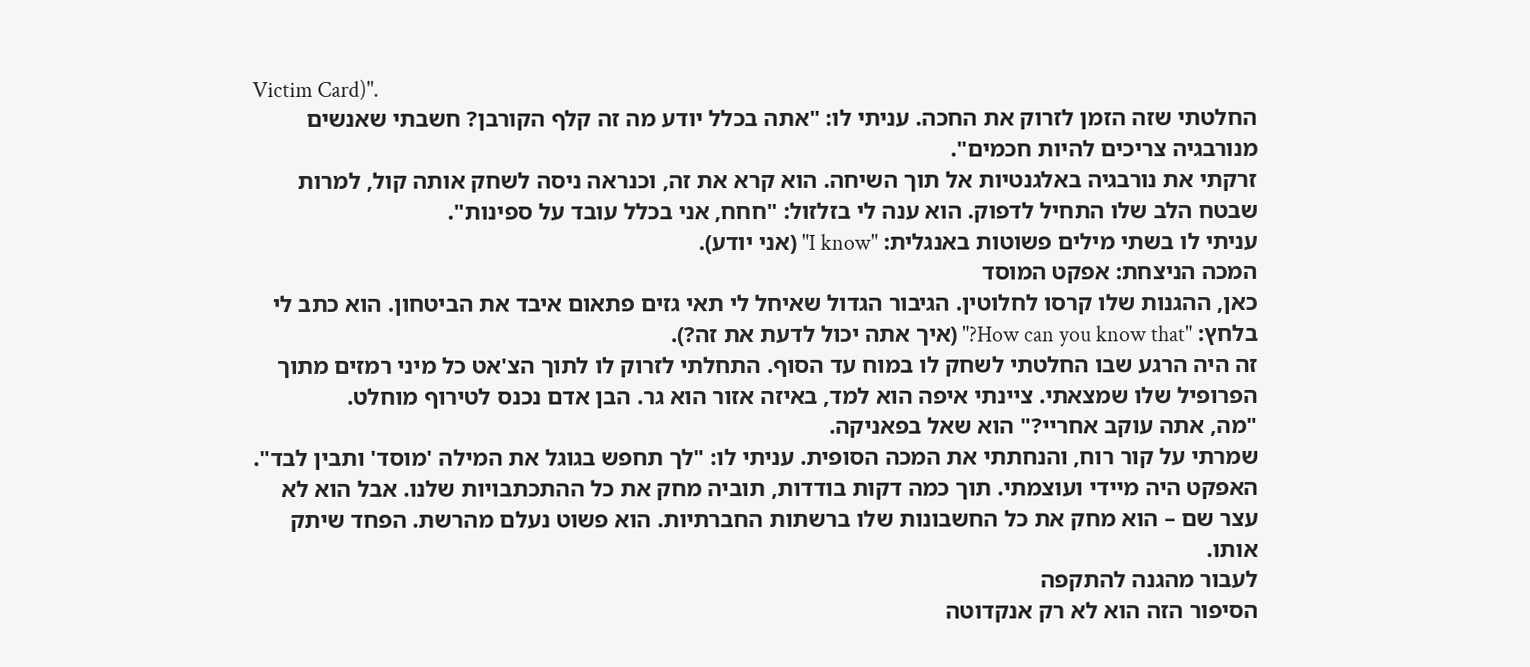Victim Card)".
החלטתי שזה הזמן לזרוק את החכה. עניתי לו: "אתה בכלל יודע מה זה קלף הקורבן? חשבתי שאנשים מנורבגיה צריכים להיות חכמים".
זרקתי את נורבגיה באלגנטיות אל תוך השיחה. הוא קרא את זה, וכנראה ניסה לשחק אותה קול, למרות שבטח הלב שלו התחיל לדפוק. הוא ענה לי בזלזול: "חחח, אני בכלל עובד על ספינות".
עניתי לו בשתי מילים פשוטות באנגלית: "I know" (אני יודע).
המכה הניצחת: אפקט המוסד
כאן, ההגנות שלו קרסו לחלוטין. הגיבור הגדול שאיחל לי תאי גזים פתאום איבד את הביטחון. הוא כתב לי בלחץ: "How can you know that?" (איך אתה יכול לדעת את זה?).
זה היה הרגע שבו החלטתי לשחק לו במוח עד הסוף. התחלתי לזרוק לו לתוך הצ'אט כל מיני רמזים מתוך הפרופיל שלו שמצאתי. ציינתי איפה הוא למד, באיזה אזור הוא גר. הבן אדם נכנס לטירוף מוחלט.
"מה, אתה עוקב אחריי?" הוא שאל בפאניקה.
שמרתי על קור רוח, והנחתתי את המכה הסופית. עניתי לו: "לך תחפש בגוגל את המילה 'מוסד' ותבין לבד".
האפקט היה מיידי ועוצמתי. תוך כמה דקות בודדות, תוביה מחק את כל ההתכתבויות שלנו. אבל הוא לא עצר שם – הוא מחק את כל החשבונות שלו ברשתות החברתיות. הוא פשוט נעלם מהרשת. הפחד שיתק אותו.
לעבור מהגנה להתקפה
הסיפור הזה הוא לא רק אנקדוטה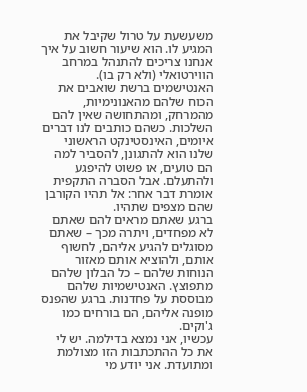משעשעת על טרול שקיבל את המגיע לו. הוא שיעור חשוב על איך אנחנו צריכים להתנהל במרחב הווירטואלי (ולא רק בו).
האנטישמים ברשת שואבים את הכוח שלהם מהאנונימיות, מהמרחק, ומהתחושה שאין להם השלכות. כשהם כותבים לנו דברים איומים, האינסטינקט הראשוני שלנו הוא להתגונן, להסביר למה הם טועים, או פשוט להיפגע ולהתעלם. אבל הסברה התקפית אומרת דבר אחר: אל תהיו הקורבן שהם מצפים שתהיו.
ברגע שאתם מראים להם שאתם לא מפחדים, ויתרה מכך – שאתם מסוגלים להגיע אליהם, לחשוף אותם, ולהוציא אותם מאזור הנוחות שלהם – כל הבלון שלהם מתפוצץ. האנטישמיות שלהם מבוססת על פחדנות. ברגע שהפנס מופנה אליהם, הם בורחים כמו ג'וקים.
עכשיו, אני נמצא בדילמה. יש לי את כל ההתכתבות הזו מצולמת ומתועדת. אני יודע מי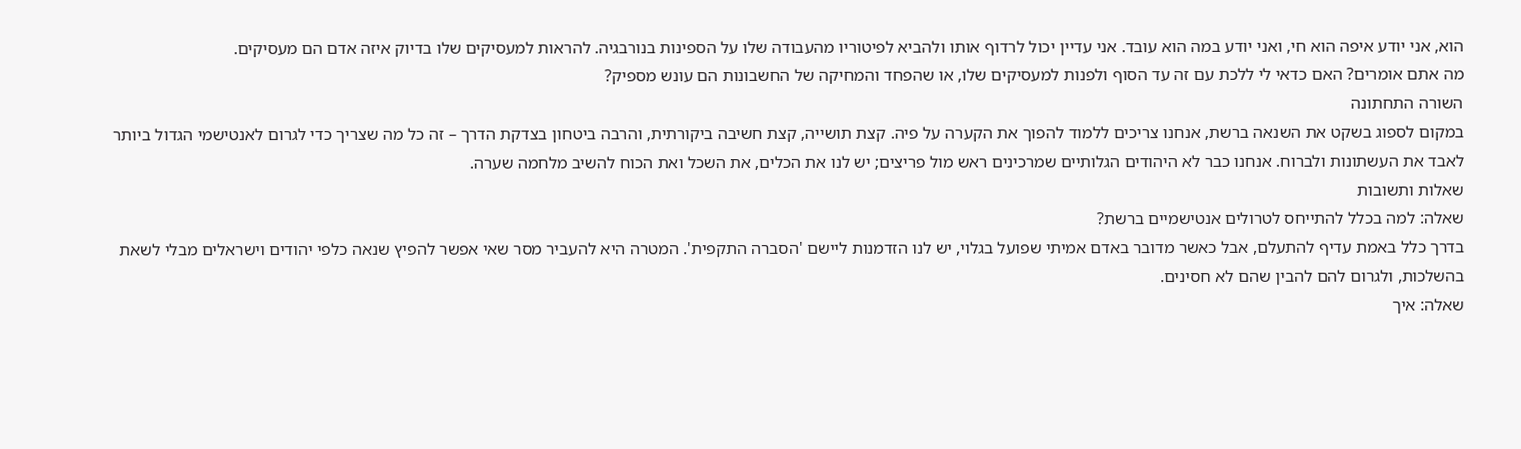הוא, אני יודע איפה הוא חי, ואני יודע במה הוא עובד. אני עדיין יכול לרדוף אותו ולהביא לפיטוריו מהעבודה שלו על הספינות בנורבגיה. להראות למעסיקים שלו בדיוק איזה אדם הם מעסיקים.
מה אתם אומרים? האם כדאי לי ללכת עם זה עד הסוף ולפנות למעסיקים שלו, או שהפחד והמחיקה של החשבונות הם עונש מספיק?
השורה התחתונה
במקום לספוג בשקט את השנאה ברשת, אנחנו צריכים ללמוד להפוך את הקערה על פיה. קצת תושייה, קצת חשיבה ביקורתית, והרבה ביטחון בצדקת הדרך – זה כל מה שצריך כדי לגרום לאנטישמי הגדול ביותר לאבד את העשתונות ולברוח. אנחנו כבר לא היהודים הגלותיים שמרכינים ראש מול פריצים; יש לנו את הכלים, את השכל ואת הכוח להשיב מלחמה שערה.
שאלות ותשובות
שאלה: למה בכלל להתייחס לטרולים אנטישמיים ברשת?
בדרך כלל באמת עדיף להתעלם, אבל כאשר מדובר באדם אמיתי שפועל בגלוי, יש לנו הזדמנות ליישם 'הסברה התקפית'. המטרה היא להעביר מסר שאי אפשר להפיץ שנאה כלפי יהודים וישראלים מבלי לשאת בהשלכות, ולגרום להם להבין שהם לא חסינים.
שאלה: איך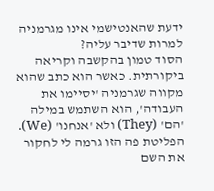ידעת שהאנטישמי אינו מגרמניה למרות שדיבר עליה?
הסוד טמון בהקשבה וקריאה ביקורתית. כאשר הוא כתב שהוא מקווה שגרמניה 'יסיימו את העבודה', הוא השתמש במילה 'הם' (They) ולא 'אנחנו' (We). הפליטת פה הזו גרמה לי לחקור את השם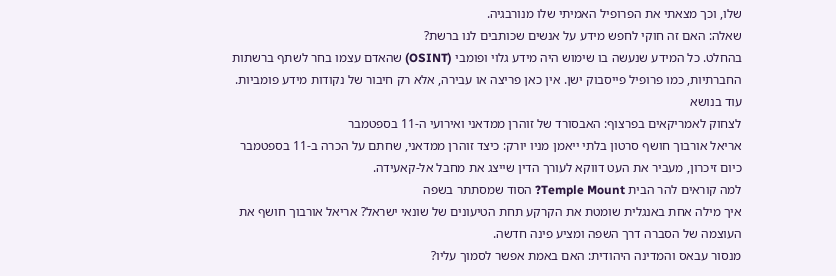שלו, וכך מצאתי את הפרופיל האמיתי שלו מנורבגיה.
שאלה: האם זה חוקי לחפש מידע על אנשים שכותבים לנו ברשת?
בהחלט. כל המידע שנעשה בו שימוש היה מידע גלוי ופומבי (OSINT) שהאדם עצמו בחר לשתף ברשתות החברתיות, כמו פרופיל פייסבוק ישן. אין כאן פריצה או עבירה, אלא רק חיבור של נקודות מידע פומביות.
עוד בנושא
לצחוק לאמריקאים בפרצוף: האבסורד של זוהרן ממדאני ואירועי ה-11 בספטמבר
אריאל אורבוך חושף סרטון בלתי ייאמן מניו יורק: כיצד זוהרן ממדאני, שחתם על הכרה ב-11 בספטמבר כיום זיכרון, מעביר את העט דווקא לעורך הדין שייצג את מחבל אל-קאעידה.
למה קוראים להר הבית Temple Mount? הסוד שמסתתר בשפה
איך מילה אחת באנגלית שומטת את הקרקע תחת הטיעונים של שונאי ישראל? אריאל אורבוך חושף את העוצמה של הסברה דרך השפה ומציע פינה חדשה.
מנסור עבאס והמדינה היהודית: האם באמת אפשר לסמוך עליו?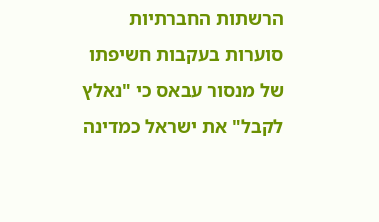הרשתות החברתיות סוערות בעקבות חשיפתו של מנסור עבאס כי "נאלץ לקבל" את ישראל כמדינה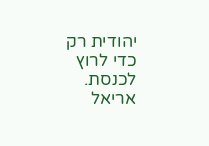יהודית רק כדי לרוץ לכנסת. אריאל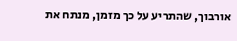אורבוך, שהתריע על כך מזמן, מנתח את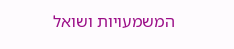המשמעויות ושואל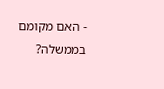- האם מקומם בממשלה?